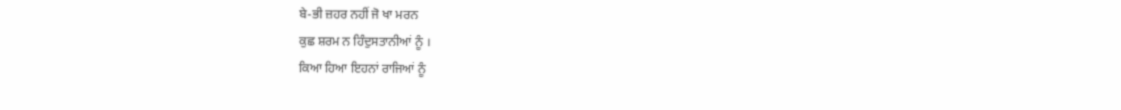ਬੇ-ਭੀ ਜ਼ਹਰ ਨਹੀਂ ਜੋ ਖਾ ਮਰਨ
ਕੁਛ ਸ਼ਰਮ ਨ ਹਿੰਦੁਸਤਾਨੀਆਂ ਨੂੰ ।
ਕਿਆ ਹਿਆ ਇਹਨਾਂ ਰਾਜਿਆਂ ਨੂੰ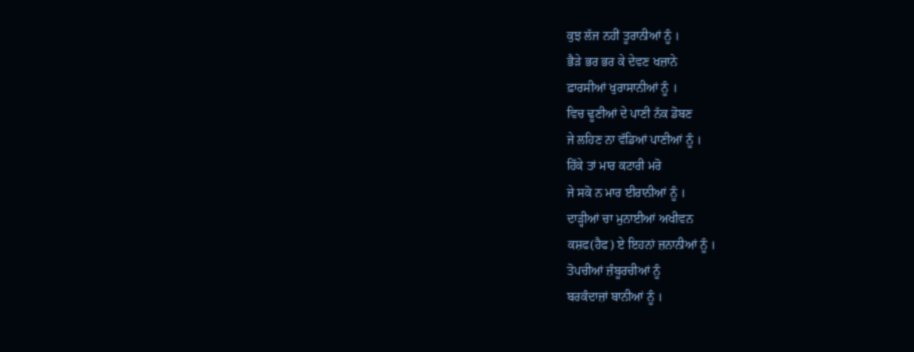ਕੁਝ ਲੱਜ ਨਹੀਂ ਤੂਰਾਨੀਆਂ ਨੂੰ ।
ਭੈੜੇ ਭਰ ਭਰ ਕੇ ਦੇਵਣ ਖਜ਼ਾਨੇ
ਫ਼ਾਰਸੀਆਂ ਖੁਰਾਸਾਨੀਆਂ ਨੂੰ ।
ਵਿਚ ਢੂਣੀਆਂ ਦੇ ਪਾਣੀ ਨੱਕ ਡੋਬਣ
ਜੇ ਲਹਿਣ ਨਾ ਵੱਡਿਆਂ ਪਾਣੀਆਂ ਨੂੰ ।
ਹਿੱਕੇ ਤਾਂ ਮਾਰ ਕਟਾਰੀ ਮਰੋ
ਜੇ ਸਕੋ ਨ ਮਾਰ ਈਰਾਨੀਆਂ ਨੂੰ ।
ਦਾੜ੍ਹੀਆਂ ਚਾ ਮੁਨਾਈਆਂ ਅਖੀਵਨ
ਕਸ਼ਫ(ਹੈਫ) ਏ ਇਹਨਾਂ ਜ਼ਨਾਨੀਆਂ ਨੂੰ ।
ਤੋਪਚੀਆਂ ਜ਼ੰਬੂਰਚੀਆਂ ਨੂੰ
ਬਰਕੰਦਾਜ਼ਾਂ ਬਾਨੀਆਂ ਨੂੰ ।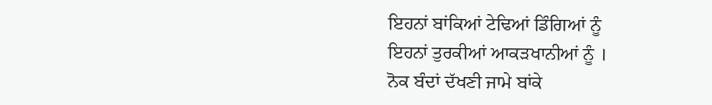ਇਹਨਾਂ ਬਾਂਕਿਆਂ ਟੇਢਿਆਂ ਡਿੰਗਿਆਂ ਨੂੰ
ਇਹਨਾਂ ਤੁਰਕੀਆਂ ਆਕੜਖਾਨੀਆਂ ਨੂੰ ।
ਨੋਕ ਬੰਦਾਂ ਦੱਖਣੀ ਜਾਮੇ ਬਾਂਕੇ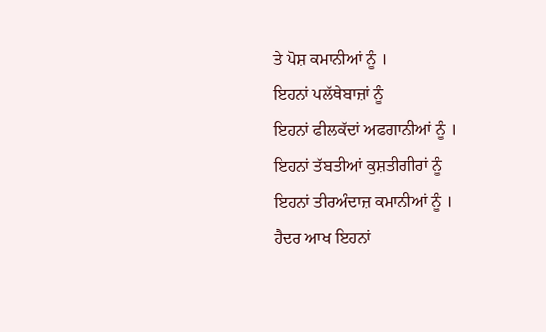ਤੇ ਪੋਸ਼ ਕਮਾਨੀਆਂ ਨੂੰ ।
ਇਹਨਾਂ ਪਲੱਥੇਬਾਜ਼ਾਂ ਨੂੰ
ਇਹਨਾਂ ਫੀਲਕੱਦਾਂ ਅਫਗਾਨੀਆਂ ਨੂੰ ।
ਇਹਨਾਂ ਤੱਬਤੀਆਂ ਕੁਸ਼ਤੀਗੀਰਾਂ ਨੂੰ
ਇਹਨਾਂ ਤੀਰਅੰਦਾਜ਼ ਕਮਾਨੀਆਂ ਨੂੰ ।
ਹੈਦਰ ਆਖ ਇਹਨਾਂ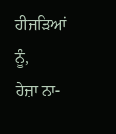ਹੀਜੜਿਆਂ ਨੂੰ,
ਹੇਜ਼ਾ ਨਾ-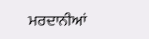ਮਰਦਾਨੀਆਂ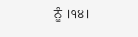ਨੂੰ ।੧੪।